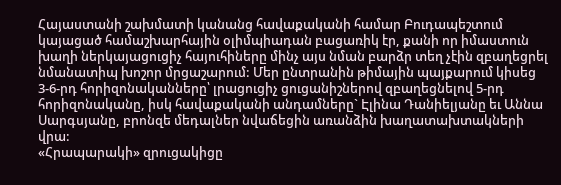Հայաստանի շախմատի կանանց հավաքականի համար Բուդապեշտում կայացած համաշխարհային օլիմպիադան բացառիկ էր, քանի որ իմաստուն խաղի ներկայացուցիչ հայուհիները մինչ այս նման բարձր տեղ չէին զբաղեցրել նմանատիպ խոշոր մրցաշարում: Մեր ընտրանին թիմային պայքարում կիսեց 3-6-րդ հորիզոնականները՝ լրացուցիչ ցուցանիշներով զբաղեցնելով 5-րդ հորիզոնականը, իսկ հավաքականի անդամները` Էլինա Դանիելյանը եւ Աննա Սարգսյանը, բրոնզե մեդալներ նվաճեցին առանձին խաղատախտակների վրա:
«Հրապարակի» զրուցակիցը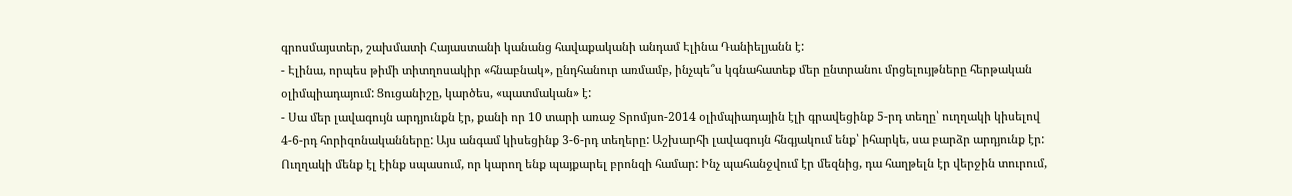գրոսմայստեր, շախմատի Հայաստանի կանանց հավաքականի անդամ Էլինա Դանիելյանն է:
- Էլինա, որպես թիմի տիտղոսակիր «հնաբնակ», ընդհանուր առմամբ, ինչպե՞ս կգնահատեք մեր ընտրանու մրցելույթները հերթական օլիմպիադայում: Ցուցանիշը, կարծես, «պատմական» է:
- Սա մեր լավագույն արդյունքն էր, քանի որ 10 տարի առաջ Տրոմյսո-2014 օլիմպիադային էլի գրավեցինք 5-րդ տեղը՝ ուղղակի կիսելով 4-6-րդ հորիզոնականները: Այս անգամ կիսեցինք 3-6-րդ տեղերը: Աշխարհի լավագույն հնգյակում ենք՝ իհարկե, սա բարձր արդյունք էր: Ուղղակի մենք էլ էինք սպասում, որ կարող ենք պայքարել բրոնզի համար: Ինչ պահանջվում էր մեզնից, դա հաղթելն էր վերջին տուրում,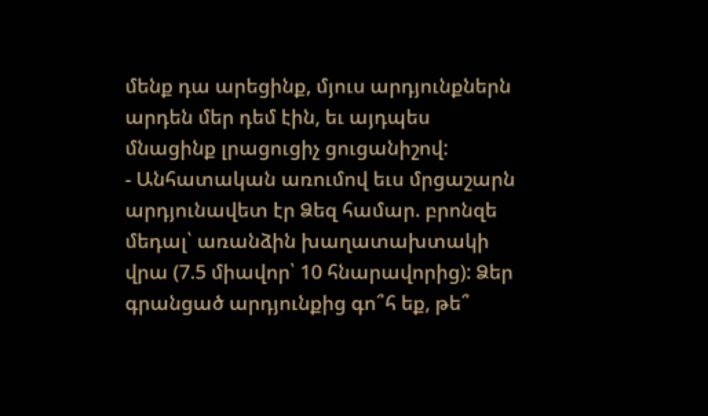մենք դա արեցինք, մյուս արդյունքներն արդեն մեր դեմ էին, եւ այդպես մնացինք լրացուցիչ ցուցանիշով:
- Անհատական առումով եւս մրցաշարն արդյունավետ էր Ձեզ համար. բրոնզե մեդալ՝ առանձին խաղատախտակի վրա (7.5 միավոր՝ 10 հնարավորից): Ձեր գրանցած արդյունքից գո՞հ եք, թե՞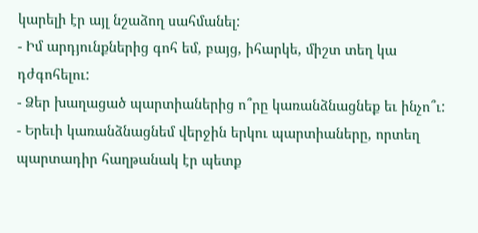կարելի էր այլ նշաձող սահմանել:
- Իմ արդյունքներից գոհ եմ, բայց, իհարկե, միշտ տեղ կա դժգոհելու:
- Ձեր խաղացած պարտիաներից ո՞րը կառանձնացնեք եւ ինչո՞ւ:
- Երեւի կառանձնացնեմ վերջին երկու պարտիաները, որտեղ պարտադիր հաղթանակ էր պետք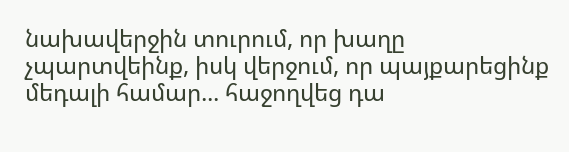նախավերջին տուրում, որ խաղը չպարտվեինք, իսկ վերջում, որ պայքարեցինք մեդալի համար... հաջողվեց դա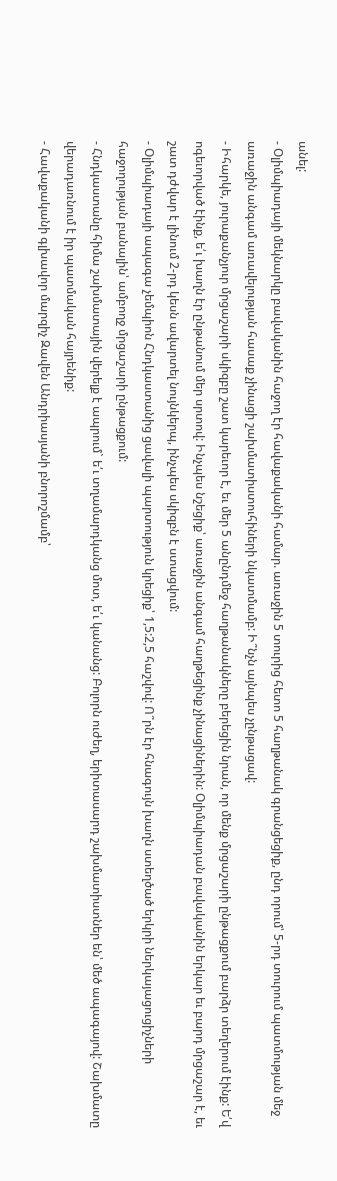անել:
- Օլիմպիադայի մեկնարկը բավականին հաջող էր հավաքականի համար. առաջին 5 տուրից հետո 5 հաղթանակ գրանցեցիք, ընդ որում՝ 5-րդ տուրում պատմության մեջ առաջին անգամ առավելության հասաք չինացի շախմատիստուհիների նկատմամբ: Ի՞նչն այնպես չընթացավ:
- Իհարկե, յուրաքանչյուր մրցաշարի սկիզբը շատ կարեւոր է, եւ մեր 5 անընդմեջ հաղթանակները բերեցին նրան, որ մենք մրցաշարի ընթացքում բարձր տեղերում էինք: Ե՛վ ոգեւորված էինք, ե՛ւ խաղն էր ընթանում մեր սրտով: Ինչպես նշեցիք՝ առաջին անգամ հաղթեցինք չինացիներին: Օլիմպիադան բավականին երկար եւ բարդ մրցաշար է, եւ շատ դժվար է լինում 2-րդ կեսն ավարտել նույնկերպ, ինչպես սկիզբն է ստացվում:
- Օլիմպիադայի ապագա չեմպիոն Հնդկաստանից ցավալի պարտություն կրեցիք՝ 1,5:2,5 հաշվով: Ո՞րն էր հնագույն խաղն ստեղծած երկրի ներկայացուցիչների հաջողության բանալին՝ ամբողջ մրցաշարի ընթացքում:
- Հնդկաստանը հիմա շախմատային վերելք է ապրում` ե՛ւ տղամարդկանց մոտ, ե՛ւ կանանց: Բոլորն ուժեղ, երիտասարդ շախմատիստներ են՝ մեծ ապագայով: Շախմատը վերադառնում է իր պատմական հայրենիք:
- Հավաքականի գլխավոր մարզիչ Զավեն Անդրիասյանի բնորոշմամբ՝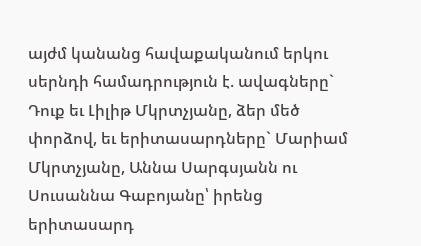այժմ կանանց հավաքականում երկու սերնդի համադրություն է. ավագները` Դուք եւ Լիլիթ Մկրտչյանը, ձեր մեծ փորձով, եւ երիտասարդները` Մարիամ Մկրտչյանը, Աննա Սարգսյանն ու Սուսաննա Գաբոյանը՝ իրենց երիտասարդ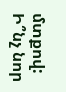մտքով: Ի՞նչ նոր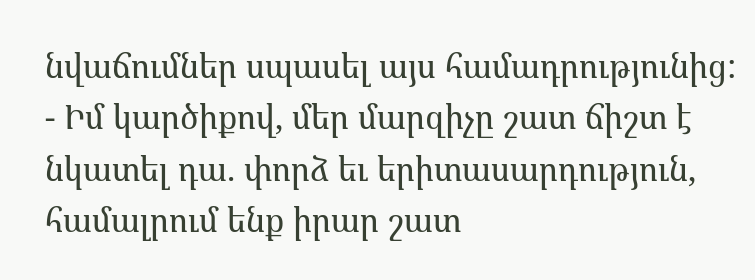նվաճումներ սպասել այս համադրությունից:
- Իմ կարծիքով, մեր մարզիչը շատ ճիշտ է նկատել դա. փորձ եւ երիտասարդություն, համալրում ենք իրար շատ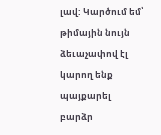լավ: Կարծում եմ՝ թիմային նույն ձեւաչափով էլ կարող ենք պայքարել բարձր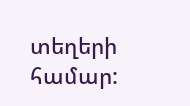տեղերի համար: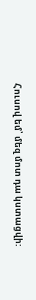Հուսով եմ՝ մեզ մոտ դա կստացվի: